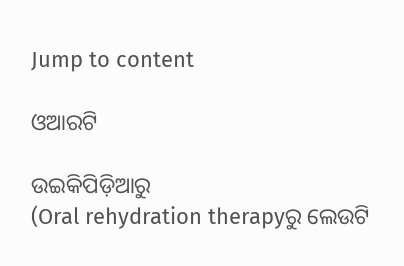Jump to content

ଓଆରଟି

ଉଇକିପିଡ଼ିଆ‌ରୁ
(Oral rehydration therapyରୁ ଲେଉଟି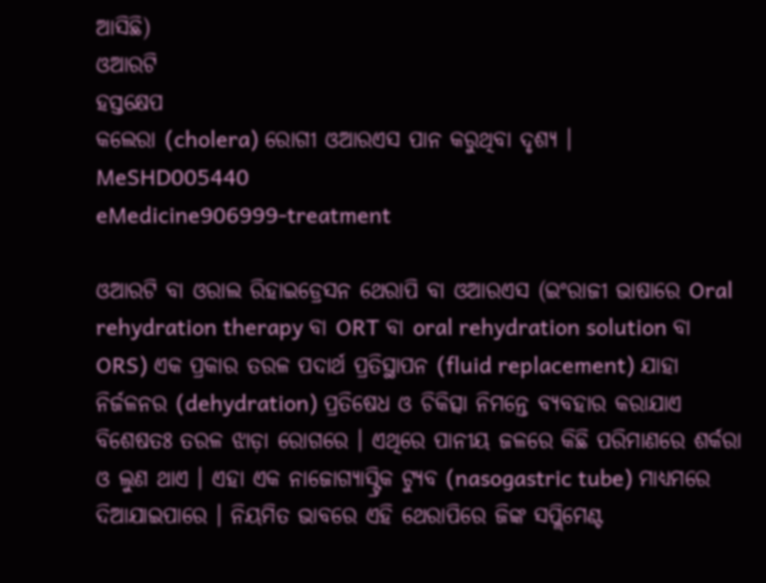ଆସିଛି)
ଓଆରଟି
ହସ୍ତକ୍ଷେପ
କଲେରା (cholera) ରୋଗୀ ଓଆରଏସ ପାନ କରୁଥିବା ଦୃଶ୍ୟ ।
MeSHD005440
eMedicine906999-treatment

ଓଆରଟି ବା ଓରାଲ ରିହାଇଡ୍ରେସନ ଥେରାପି ବା ଓଆରଏସ (ଇଂରାଜୀ ଭାଷାରେ Oral rehydration therapy ବା ORT ବା oral rehydration solution ବା ORS) ଏକ ପ୍ରକାର ତରଳ ପଦାର୍ଥ ପ୍ରତିସ୍ଥାପନ (fluid replacement) ଯାହା ନିର୍ଜଳନର (dehydration) ପ୍ରତିଷେଧ ଓ ଚିକିତ୍ସା ନିମନ୍ତେ ବ୍ୟବ‌ହାର କରାଯାଏ ବିଶେଷତଃ ତରଳ ଝାଡ଼ା ରୋଗରେ । ଏଥିରେ ପାନୀୟ ଜଳରେ କିଛି ପରିମାଣରେ ଶର୍କରା ଓ ଲୁଣ ଥାଏ । ଏହା ଏକ ନାଜୋଗ୍ୟାସ୍ଟ୍ରିକ ଟ୍ୟୁବ (nasogastric tube) ମାଧ୍ୟମରେ ଦିଆଯାଇପାରେ । ନିୟମିତ ଭାବରେ ଏହି ଥେରାପିରେ ଜିଙ୍କ ସପ୍ଲିମେଣ୍ଟ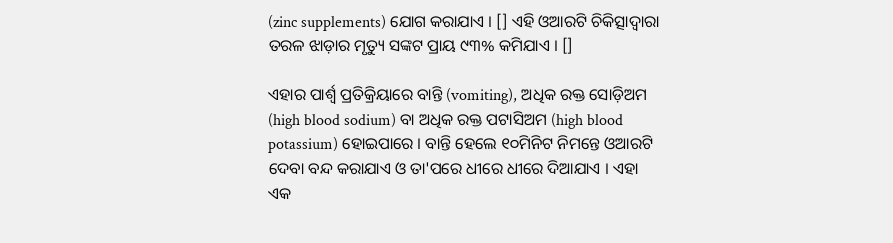(zinc supplements) ଯୋଗ କରାଯାଏ । [] ଏହି ଓଆରଟି ଚିକିତ୍ସାଦ୍ୱାରା ତରଳ ଝାଡ଼ାର ମୃତ୍ୟୁ ସଙ୍କଟ ପ୍ରାୟ ୯୩% କମିଯାଏ । []

ଏହାର ପାର୍ଶ୍ୱ ପ୍ରତିକ୍ରିୟାରେ ବାନ୍ତି (vomiting), ଅଧିକ ରକ୍ତ ସୋଡ଼ିଅମ (high blood sodium) ବା ଅଧିକ ରକ୍ତ ପଟାସିଅମ (high blood potassium) ହୋଇପାରେ । ବାନ୍ତି ହେଲେ ୧୦ମିନିଟ ନିମନ୍ତେ ଓଆରଟି ଦେବା ବନ୍ଦ କରାଯାଏ ଓ ତା'ପରେ ଧୀରେ ଧୀରେ ଦିଆଯାଏ । ଏହା ଏକ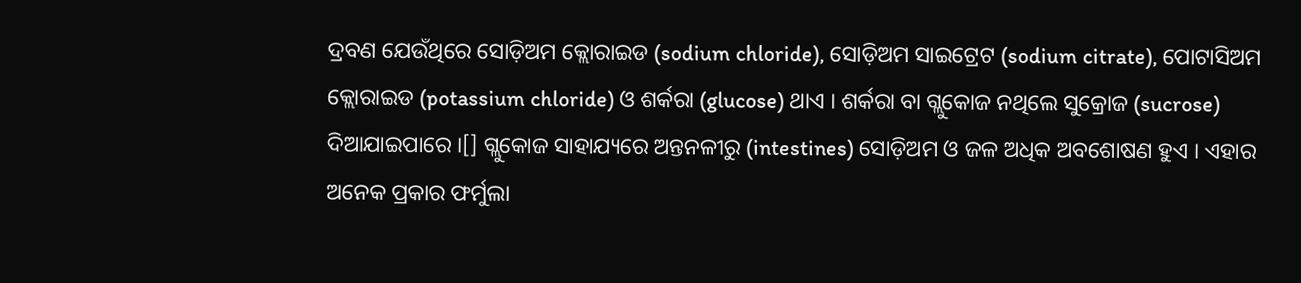ଦ୍ରବଣ ଯେଉଁଥିରେ ସୋଡ଼ିଅମ କ୍ଲୋରାଇଡ (sodium chloride), ସୋଡ଼ିଅମ ସାଇଟ୍ରେଟ (sodium citrate), ପୋଟାସିଅମ କ୍ଲୋରାଇଡ (potassium chloride) ଓ ଶର୍କରା (glucose) ଥାଏ । ଶର୍କରା ବା ଗ୍ଲୁକୋଜ ନଥିଲେ ସୁକ୍ରୋଜ (sucrose) ଦିଆଯାଇପାରେ ।[] ଗ୍ଲୁକୋଜ ସାହାଯ୍ୟରେ ଅନ୍ତନଳୀରୁ (intestines) ସୋଡ଼ିଅମ ଓ ଜଳ ଅଧିକ ଅବଶୋଷଣ ହୁଏ । ଏହାର ଅନେକ ପ୍ରକାର ଫର୍ମୁଲା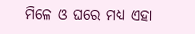ମିଳେ ଓ ଘରେ ମଧ୍ୟ ଏହା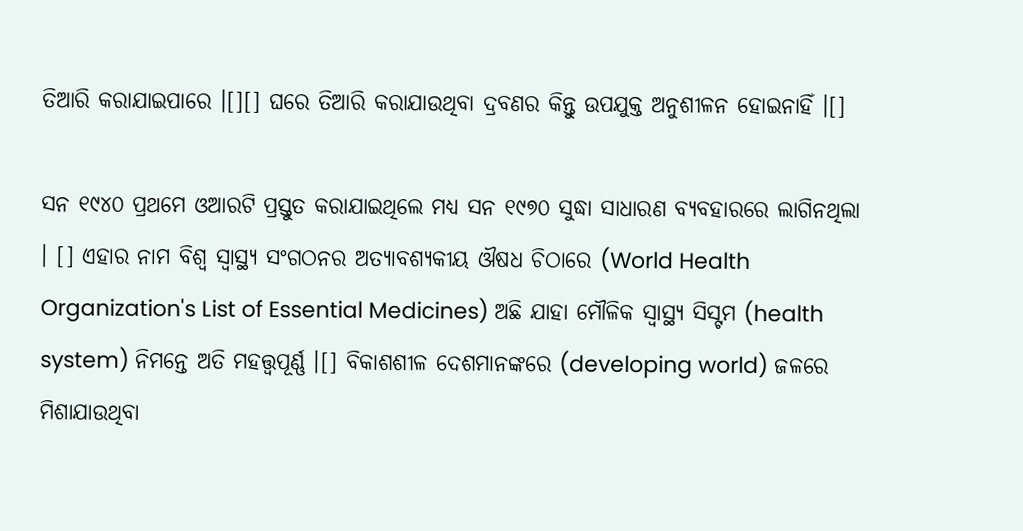ତିଆରି କରାଯାଇପାରେ ।[][] ଘରେ ତିଆରି କରାଯାଉଥିବା ଦ୍ରବଣର କିନ୍ତୁ ଉପ‌ଯୁକ୍ତ ଅନୁଶୀଳନ ହୋଇନାହିଁ ।[]

ସନ ୧୯୪୦ ପ୍ରଥମେ ଓଆରଟି ପ୍ରସ୍ତୁତ କରାଯାଇଥିଲେ ମଧ୍ୟ ସନ ୧୯୭୦ ସୁଦ୍ଧା ସାଧାରଣ ବ୍ୟବ‌ହାରରେ ଲାଗିନଥିଲା । [] ଏହାର ନାମ ବିଶ୍ୱ ସ୍ୱାସ୍ଥ୍ୟ ସଂଗଠନର ଅତ୍ୟାବଶ୍ୟକୀୟ ଔଷଧ ଚିଠାରେ (World Health Organization's List of Essential Medicines) ଅଛି ଯାହା ମୌଳିକ ସ୍ୱାସ୍ଥ୍ୟ ସିସ୍ଟମ (health system) ନିମନ୍ତେ ଅତି ମହତ୍ତ୍ୱପୂର୍ଣ୍ଣ ।[] ବିକାଶଶୀଳ ଦେଶମାନଙ୍କରେ (developing world) ଜଳରେ ମିଶାଯାଉଥିବା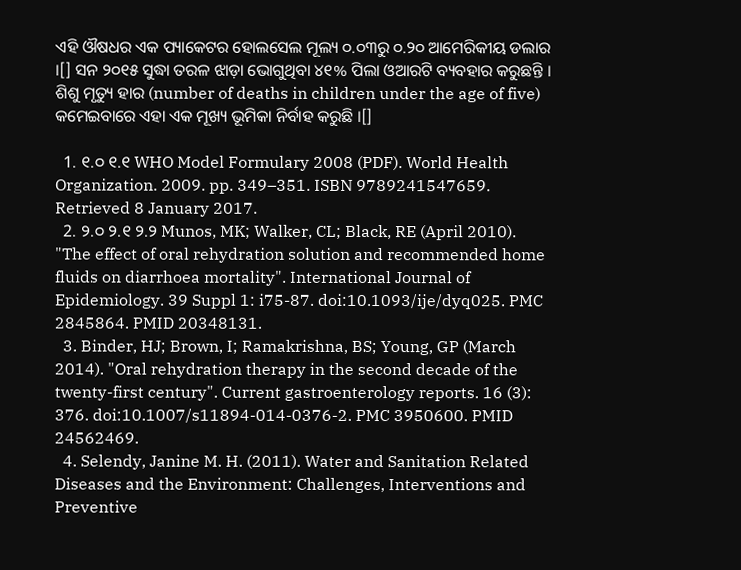ଏହି ଔଷଧର ଏକ ପ୍ୟାକେଟର ହୋଲସେଲ ମୂଲ୍ୟ ୦.୦୩ରୁ ୦.୨୦ ଆମେରିକୀୟ ଡଲାର ।[] ସନ ୨୦୧୫ ସୁଦ୍ଧା ତରଳ ଝାଡ଼ା ଭୋଗୁଥିବା ୪୧% ପିଲା ଓଆରଟି ବ୍ୟବ‌ହାର କରୁଛନ୍ତି । ଶିଶୁ ମୃତ୍ୟୁ ହାର (number of deaths in children under the age of five) କମେଇବାରେ ଏହା ଏକ ମୂଖ୍ୟ ଭୂମିକା ନିର୍ବାହ କରୁଛି ।[]

  1. ୧.୦ ୧.୧ WHO Model Formulary 2008 (PDF). World Health Organization. 2009. pp. 349–351. ISBN 9789241547659. Retrieved 8 January 2017.
  2. ୨.୦ ୨.୧ ୨.୨ Munos, MK; Walker, CL; Black, RE (April 2010). "The effect of oral rehydration solution and recommended home fluids on diarrhoea mortality". International Journal of Epidemiology. 39 Suppl 1: i75-87. doi:10.1093/ije/dyq025. PMC 2845864. PMID 20348131.
  3. Binder, HJ; Brown, I; Ramakrishna, BS; Young, GP (March 2014). "Oral rehydration therapy in the second decade of the twenty-first century". Current gastroenterology reports. 16 (3): 376. doi:10.1007/s11894-014-0376-2. PMC 3950600. PMID 24562469.
  4. Selendy, Janine M. H. (2011). Water and Sanitation Related Diseases and the Environment: Challenges, Interventions and Preventive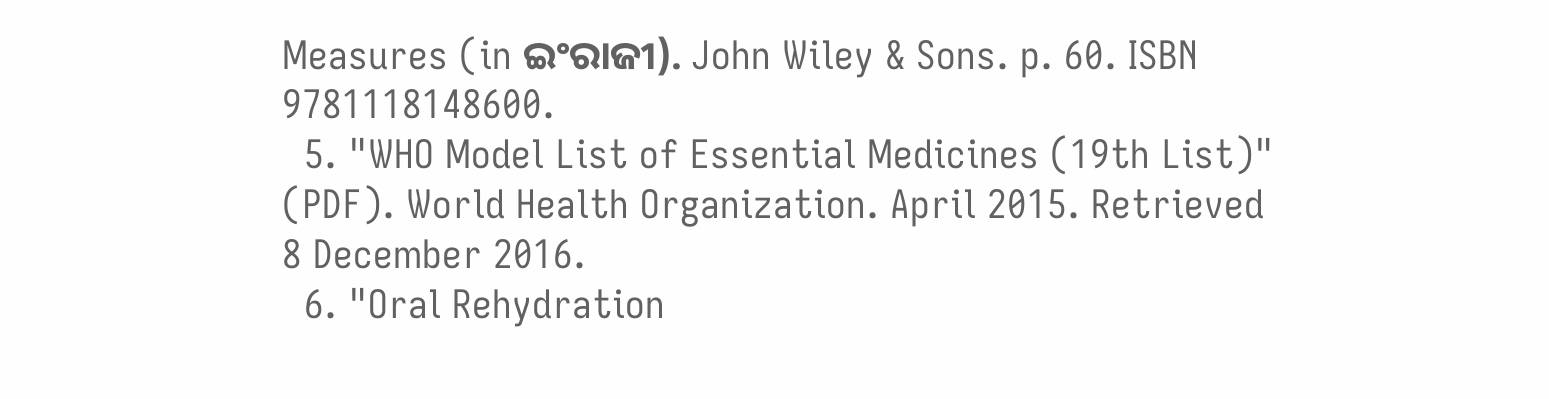Measures (in ଇଂରାଜୀ). John Wiley & Sons. p. 60. ISBN 9781118148600.
  5. "WHO Model List of Essential Medicines (19th List)" (PDF). World Health Organization. April 2015. Retrieved 8 December 2016.
  6. "Oral Rehydration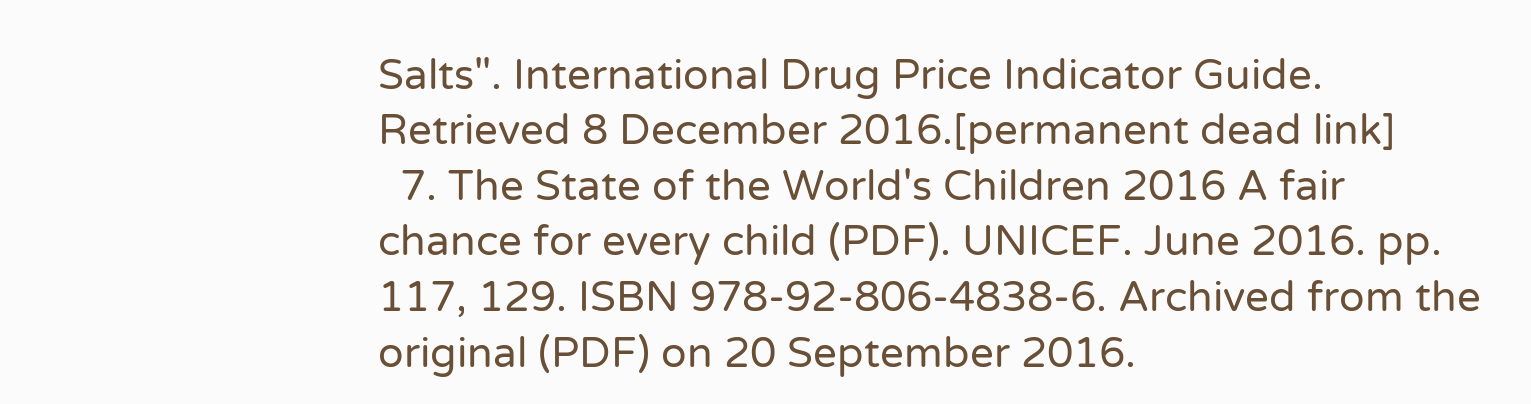Salts". International Drug Price Indicator Guide. Retrieved 8 December 2016.[permanent dead link]
  7. The State of the World's Children 2016 A fair chance for every child (PDF). UNICEF. June 2016. pp. 117, 129. ISBN 978-92-806-4838-6. Archived from the original (PDF) on 20 September 2016.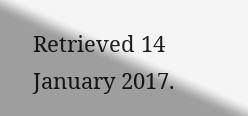Retrieved 14 January 2017.